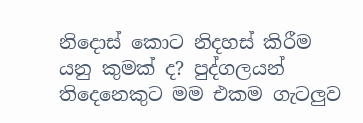නිදොස් කොට නිදහස් කිරීම යනු කුමක් ද? පුද්ගලයන් තිදෙනෙකුට මම එකම ගැටලුව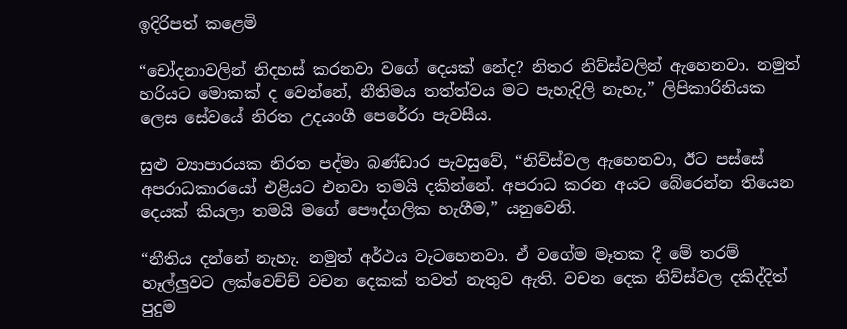ඉදිරිපත් කළෙමි

“චෝදනාවලින් නිදහස් කරනවා වගේ දෙයක් නේද? නිතර නිව්ස්වලින් ඇහෙනවා. නමුත් හරියට මොකක් ද වෙන්නේ, නීතිමය තත්ත්වය මට පැහැදිලි නැහැ,” ලිපිකාරිනියක ලෙස සේවයේ නිරත උදයංගී පෙරේරා පැවසීය.

සුළු ව්‍යාපාරයක නිරත පද්මා බණ්ඩාර පැවසුවේ, “නිව්ස්වල ඇහෙනවා, ඊට පස්සේ අපරාධකාරයෝ එළියට එනවා තමයි දකින්නේ. අපරාධ කරන අයට බේරෙන්න තියෙන දෙයක් කියලා තමයි මගේ පෞද්ගලික හැගීම,” යනුවෙනි.

“නීතිය දන්නේ නැහැ. නමුත් අර්ථය වැටහෙනවා. ඒ වගේම මෑතක දී මේ තරම් හෑල්ලුවට ලක්වෙච්ච් වචන දෙකක් තවත් නැතුව ඇති. වචන දෙක නිව්ස්වල දකිද්දිත් පුදුම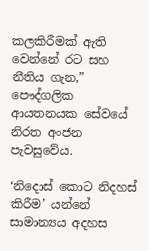කලකිරීමක් ඇති වෙන්නේ රට සහ නීතිය ගැන,” පෞද්ගලික ආයතනයක සේවයේ නිරත අංජන පැවසුවේය.

‘නිදොස් කොට නිදහස් කිරීම’ යන්නේ සාමාන්‍යය අදහස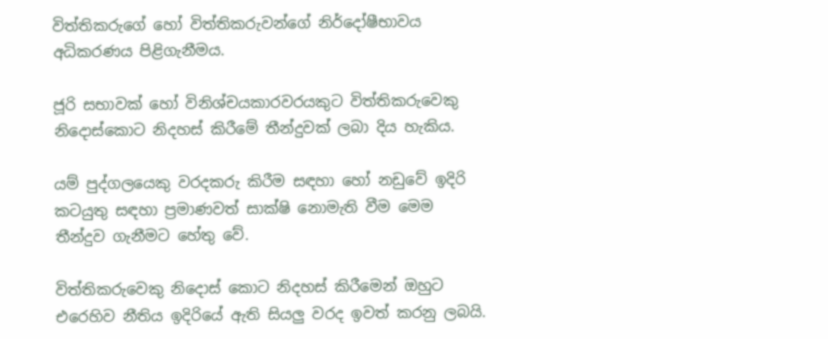විත්තිකරුගේ හෝ විත්තිකරුවන්ගේ නිර්දෝෂීභාවය අධිකරණය පිළිගැනීමය.

ජූරි සභාවක් හෝ විනිශ්චයකාරවරයකුට විත්තිකරුවෙකු නිදොස්කොට නිදහස් කිරීමේ තීන්දුවක් ලබා දිය හැකිය.

යම් පුද්ගලයෙකු වරදකරු කිරීම සඳහා හෝ නඩුවේ ඉදිරි කටයුතු සඳහා ප්‍රමාණවත් සාක්ෂි නොමැති වීම මෙම තීන්දුව ගැනීමට හේතු වේ.

විත්තිකරුවෙකු නිදොස් කොට නිදහස් කිරීමෙන් ඔහුට එරෙහිව නීතිය ඉදිරියේ ඇති සියලු වරද ඉවත් කරනු ලබයි.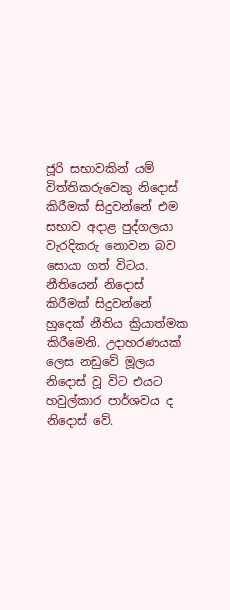ජූරි සභාවකින් යම් විත්තිකරුවෙකු නිදොස් කිරීමක් සිදුවන්නේ එම සභාව අදාළ පුද්ගලයා වැරදිකරු නොවන බව සොයා ගත් විටය. නීතියෙන් නිදොස් කිරීමක් සිදුවන්නේ හුදෙක් නීතිය ක්‍රියාත්මක කිරීමෙනි. උදාහරණයක් ලෙස නඩුවේ මූලය නිදොස් වූ විට එයට හවුල්කාර පාර්ශවය ද නිදොස් වේ.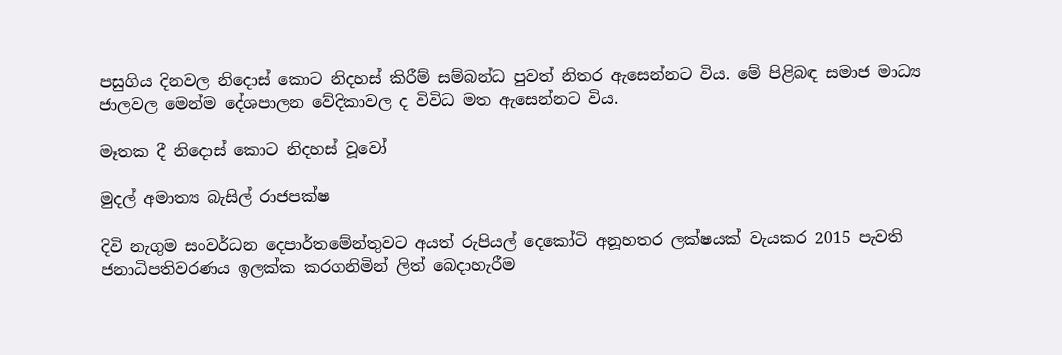පසුගිය දිනවල නිදොස් කොට නිදහස් කිරීම් සම්බන්ධ පුවත් නිතර ඇසෙන්නට විය. මේ පිළිබඳ සමාජ මාධ්‍ය ජාලවල මෙන්ම දේශපාලන වේදිකාවල ද විවිධ මත ඇසෙන්නට විය.

මෑතක දී නිදොස් කොට නිදහස් වූවෝ

මුදල් අමාත්‍ය බැසිල් රාජපක්ෂ

දිවි නැගුම සංවර්ධන දෙපාර්තමේන්තුවට අයත් රුපියල් දෙකෝටි අනූහතර ලක්ෂයක් වැයකර 2015 පැවති ජනාධිපතිවරණය ඉලක්ක කරගනිමින් ලිත් බෙදාහැරීම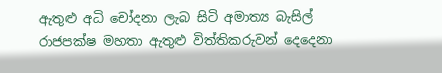ඇතුළු අධි චෝදනා ලැබ සිටි අමාත්‍ය බැසිල් රාජපක්ෂ මහතා ඇතුළු විත්තිකරුවන් දෙදෙනා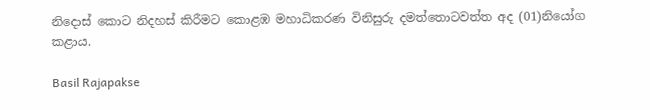නිදොස් කොට නිදහස් කිරීමට කොළඹ මහාධිකරණ විනිසුරු දමත්තොටවත්ත අද (01)නියෝග කළාය.

Basil Rajapakse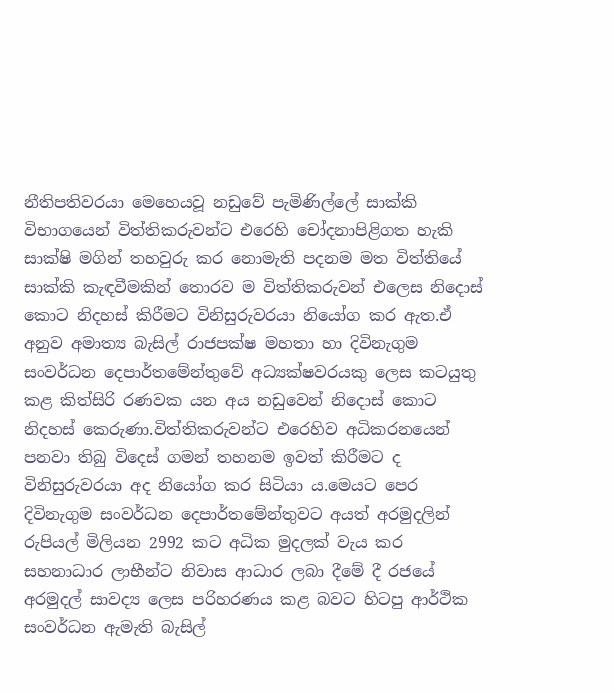නීතිපතිවරයා මෙහෙයවූ නඩුවේ පැමිණිල්ලේ සාක්කි විභාගයෙන් විත්තිකරුවන්ට එරෙහි චෝදනාපිළිගත හැකි සාක්ෂි මගින් තහවුරු කර නොමැති පදනම මත විත්තියේ සාක්කි කැඳවීමකින් තොරව ම විත්තිකරුවන් එලෙස නිදොස් කොට නිදහස් කිරීමට විනිසුරුවරයා නියෝග කර ඇත.ඒ අනුව අමාත්‍ය බැසිල් රාජපක්ෂ මහතා හා දිවිනැගුම සංවර්ධන දෙපාර්තමේන්තුවේ අධ්‍යක්ෂවරයකු ලෙස කටයුතු කළ කිත්සිරි රණවක යන අය නඩුවෙන් නිදොස් කොට නිදහස් කෙරුණා.විත්තිකරුවන්ට එරෙහිව අධිකරනයෙන් පනවා තිබු විදෙස් ගමන් තහනම ඉවත් කිරීමට ද විනිසුරුවරයා අද නියෝග කර සිටියා ය.මෙයට පෙර දිවිනැගුම සංවර්ධන දෙපාර්තමේන්තුවට අයත් අරමුදලින් රුපියල් මිලියන 2992 කට අධික මුදලක් වැය කර සහනාධාර ලාභීන්ට නිවාස ආධාර ලබා දීමේ දී රජයේ අරමුදල් සාවද්‍ය ලෙස පරිහරණය කළ බවට හිටපු ආර්ථික සංවර්ධන ඇමැති බැසිල්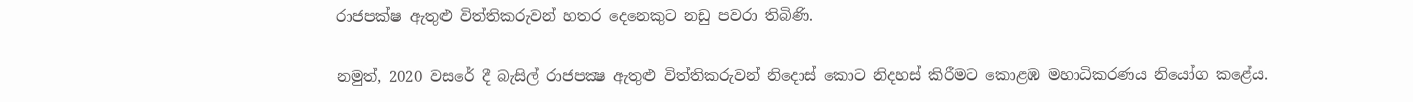රාජපක්ෂ ඇතුළු විත්තිකරුවන් හතර දෙනෙකුට නඩු පවරා තිබිණි.

නමුත්, 2020 වසරේ දී බැසිල් රාජපක්‍ෂ ඇතුළු විත්තිකරුවන් නිදොස් කොට නිදහස් කිරීමට කොළඹ මහාධිකරණය නියෝග කළේය.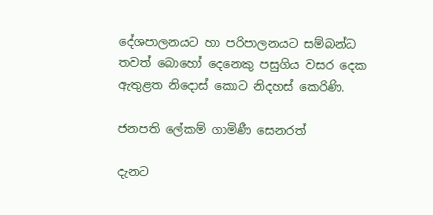දේශපාලනයට හා පරිපාලනයට සම්බන්ධ තවත් බොහෝ දෙනෙකු පසුගිය වසර දෙක ඇතුළත නිදොස් කොට නිදහස් කෙරිණි.

ජනපති ලේකම් ගාමිණී සෙනරත්

දැනට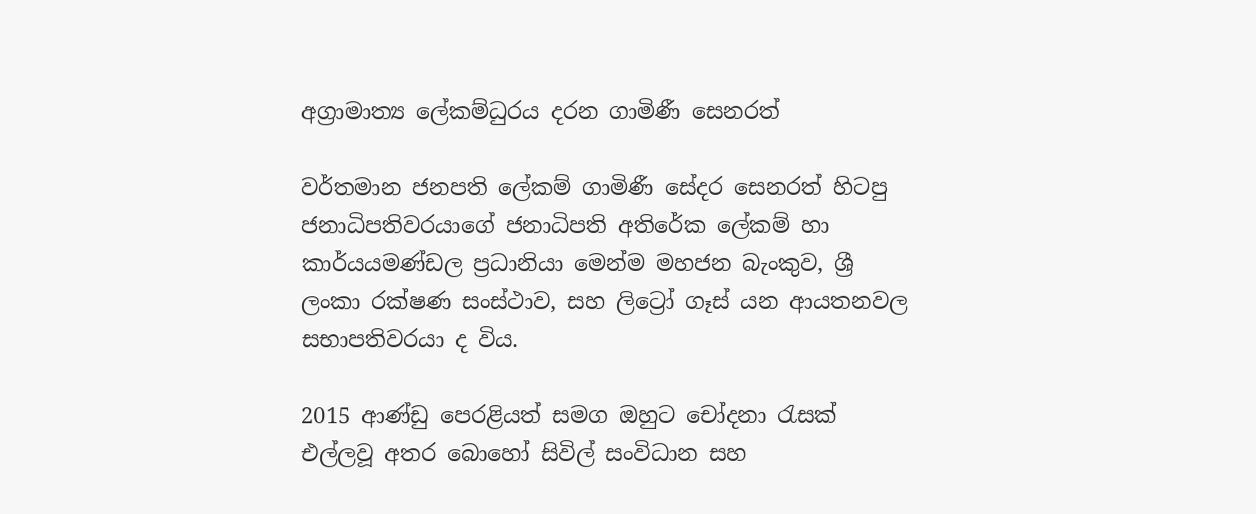අග්‍රාමාත්‍ය ලේකම්ධුරය දරන ගාමිණී සෙනරත්

වර්තමාන ජනපති ලේකම් ගාමිණී සේදර සෙනරත් හිටපු ජනාධිපතිවරයාගේ ජනාධිපති අතිරේක ලේකම් හා කාර්යයමණ්ඩල ප්‍රධානියා මෙන්ම මහජන බැංකුව, ශ්‍රී ලංකා රක්ෂණ සංස්ථාව, සහ ලිට්‍රෝ ගෑස් යන ආයතනවල සභාපතිවරයා ද විය.

2015 ආණ්ඩු පෙරළියත් සමග ඔහුට චෝදනා රැසක් එල්ලවූ අතර බොහෝ සිවිල් සංවිධාන සහ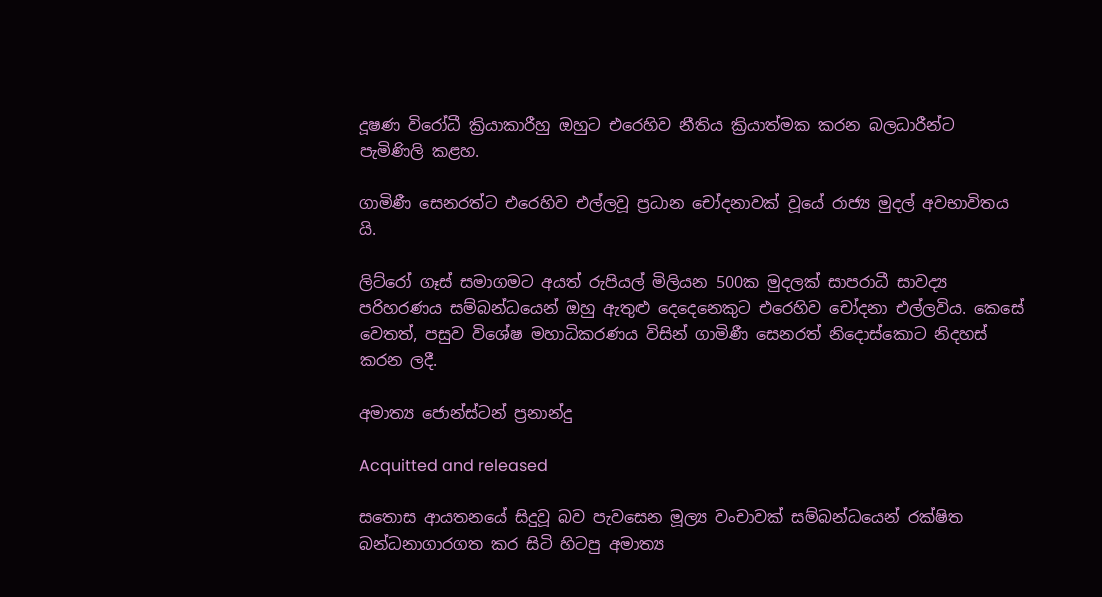දූෂණ විරෝධී ක්‍රියාකාරීහු ඔහුට එරෙහිව නීතිය ක්‍රියාත්මක කරන බලධාරීන්ට පැමිණිලි කළහ.

ගාමිණී සෙනරත්ට එරෙහිව එල්ලවූ ප්‍රධාන චෝදනාවක් වූයේ රාජ්‍ය මුදල් අවභාවිතය යි.

ලිට්රෝ ගෑස් සමාගමට අයත් රුපියල් මිලියන 500ක මුදලක් සාපරාධී සාවද්‍ය පරිහරණය සම්බන්ධයෙන් ඔහු ඇතුළු දෙදෙනෙකුට එරෙහිව චෝදනා එල්ලවිය. කෙසේ වෙතත්, පසුව විශේෂ මහාධිකරණය විසින් ගාමිණී සෙනරත් නිදොස්කොට නිදහස් කරන ලදී.

අමාත්‍ය ජොන්ස්ටන් ප්‍රනාන්දු

Acquitted and released

සතොස ආයතනයේ සිදුවූ බව පැවසෙන මූල්‍ය වංචාවක් සම්බන්ධයෙන් රක්ෂිත බන්ධනාගාරගත කර සිටි හිටපු අමාත්‍ය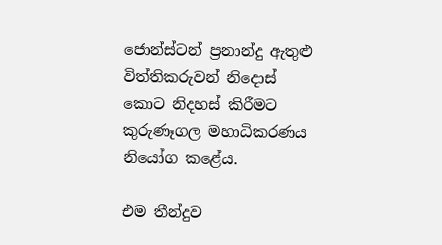ජොන්ස්ටන් ප්‍රනාන්දු ඇතුළු විත්තිකරුවන් නිදොස් කොට නිදහස් කිරීමට කුරුණෑගල මහාධිකරණය නියෝග ක‍ළේය.

එම තීන්දුව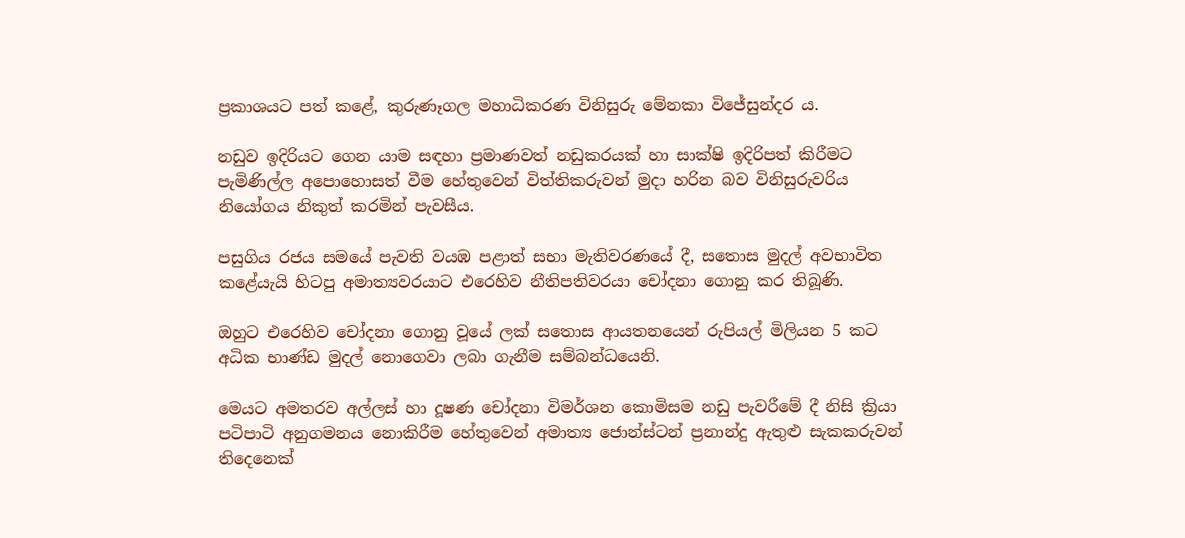ප්‍රකාශයට පත් කළේ, කුරුණෑගල මහාධිකරණ විනිසුරු මේනකා විජේසුන්දර ය.

නඩුව ඉදිරියට ගෙන යාම සඳහා ප්‍රමාණවත් නඩුකරයක් හා සාක්ෂි ඉදිරිපත් කිරීමට පැමිණිල්ල අපොහොසත් වීම හේතුවෙන් විත්තිකරුවන් මුදා හරින බව විනිසුරුවරිය නියෝගය නිකුත් කරමින් පැවසීය.

පසුගිය රජය සමයේ පැවති වයඹ පළාත් සභා මැතිවරණයේ දී, සතොස මුදල් අවභාවිත කළේයැයි හිටපු අමාත්‍යවරයාට එරෙහිව නීතිපතිවරයා චෝදනා ගොනු කර තිබූණි.

ඔහුට එරෙහිව චෝදනා ගොනු වූයේ ලක් සතොස ආයතනයෙන් රුපියල් මිලියන 5 කට අධික භාණ්ඩ මුදල් නොගෙවා ලබා ගැනීම සම්බන්ධයෙනි.

මෙයට අමතරව අල්ලස් හා දූෂණ චෝදනා විමර්ශන කොමිසම නඩු පැවරීමේ දී නිසි ක්‍රියා පටිපාටි අනුගමනය නොකිරීම හේතුවෙන් අමාත්‍ය ජොන්ස්ටන් ප්‍රනාන්දු ඇතුළු සැකකරුවන් තිදෙනෙක්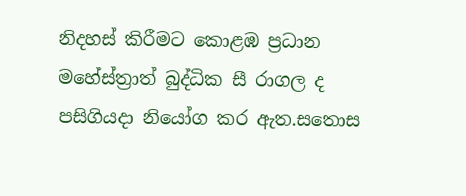නිදහස් කිරීමට කොළඹ ප්‍රධාන මහේස්ත්‍රාත් බුද්ධික සී රාගල ද පසිගියදා නියෝග කර ඇත.සතොස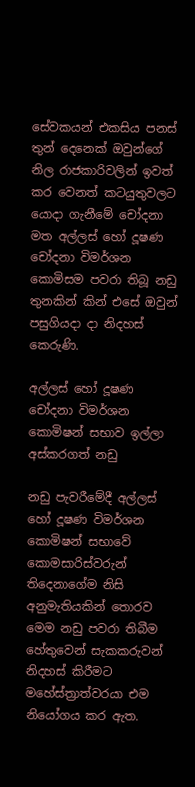සේවකයන් එකසිය පනස් තුන් දෙනෙක් ඔවුන්ගේ නිල රාජකාරිවලින් ඉවත් කර වෙනත් කටයුතුවලට යොදා ගැනීමේ චෝදනා මත අල්ලස් හෝ දූෂණ චෝදනා විමර්ශන කොමිසම පවරා තිබූ නඩු තුනකින් කින් එසේ ඔවුන් පසුගියදා දා නිදහස් කෙරුණි.

අල්ලස් හෝ දූෂණ චෝදනා විමර්ශන කොමිෂන් සභාව ඉල්ලා අස්කරගත් නඩු

නඩු පැවරීමේදී අල්ලස් හෝ දූෂණ විමර්ශන කොමිෂන් සභාවේ කොමසාරිස්වරුන් තිදෙනාගේම නිසි අනුමැතියකින් තොරව මෙම නඩු පවරා තිබීම හේතුවෙන් සැකකරුවන් නිදහස් කිරීමට මහේස්ත්‍රාත්වරයා එම නියෝගය කර ඇත.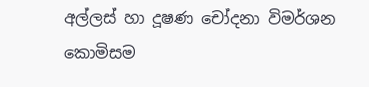අල්ලස් හා දූෂණ චෝදනා විමර්ශන කොමිසම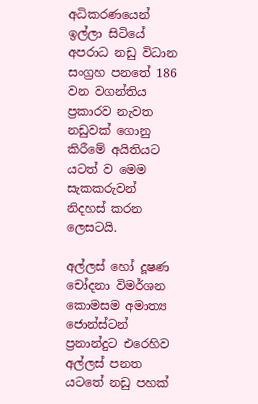අධිකරණයෙන් ඉල්ලා සිටියේ අපරාධ නඩු විධාන සංග්‍රහ පනතේ 186 වන වගන්තිය ප්‍රකාරව නැවත නඩුවක් ගොනු කිරීමේ අයිතියට යටත් ව මෙම සැකකරුවන් නිදහස් කරන ලෙසටයි.

අල්ලස් හෝ දූෂණ චෝදනා විමර්ශන කොමසම අමාත්‍ය ජොන්ස්ටන් ප්‍රනාන්දුට එරෙහිව අල්ලස් පනත යටතේ නඩු පහක්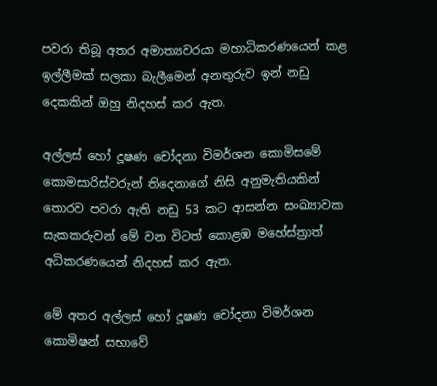පවරා තිබූ අතර අමාත්‍යවරයා මහාධිකරණයෙන් කළ ඉල්ලීමක් සලකා බැලීමෙන් අනතුරුව ඉන් නඩු දෙකකින් ඔහු නිදහස් කර ඇත.

අල්ලස් හෝ දූෂණ චෝදනා විමර්ශන කොමිසමේ කොමසාරිස්වරුන් තිදෙනාගේ නිසි අනුමැතියකින් තොරව පවරා ඇති නඩු 53 කට ආසන්න සංඛ්‍යාවක සැකකරුවන් මේ වන විටත් කොළඹ මහේස්ත්‍රාත් අධිකරණයෙන් නිදහස් කර ඇත.

මේ අතර අල්ලස් හෝ දූෂණ චෝදනා විමර්ශන කොමිෂන් සභාවේ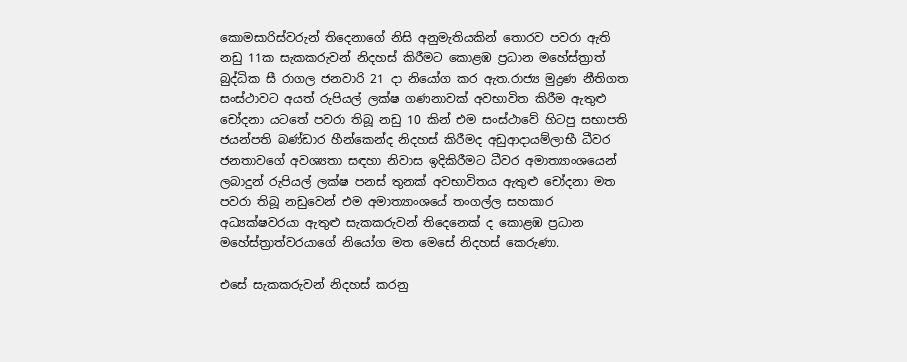කොමසාරිස්වරුන් තිදෙනාගේ නිසි අනුමැතියකින් තොරව පවරා ඇති නඩු 11ක සැකකරුවන් නිදහස් කිරීමට කොළඹ ප්‍රධාන මහේස්ත්‍රාත් බුද්ධික සී රාගල ජනවාරි 21 දා නියෝග කර ඇත.රාජ්‍ය මුද්‍රණ නීතිගත සංස්ථාවට අයත් රුපියල් ලක්ෂ ගණනාවක් අවභාවිත කිරීම ඇතුළු චෝදනා යටතේ පවරා තිබූ නඩු 10 කින් එම සංස්ථාවේ හිටපු සභාපති ජයන්පති බණ්ඩාර හීන්කෙන්ද නිදහස් කිරීමද අඩුආදායම්ලාභී ධීවර ජනතාවගේ අවශ්‍යතා සඳහා නිවාස ඉදිකිරීමට ධීවර අමාත්‍යාංශයෙන් ලබාදුන් රුපියල් ලක්ෂ පනස් තුනක් අවභාවිතය ඇතුළු චෝදනා මත පවරා තිබූ නඩුවෙන් එම අමාත්‍යාංශයේ තංගල්ල සහකාර අධ්‍යක්ෂවරයා ඇතුළු සැකකරුවන් තිදෙනෙක් ද කොළඹ ප්‍රධාන මහේස්ත්‍රාත්වරයාගේ නියෝග මත මෙසේ නිදහස් කෙරුණා.

එසේ සැකකරුවන් නිදහස් කරනු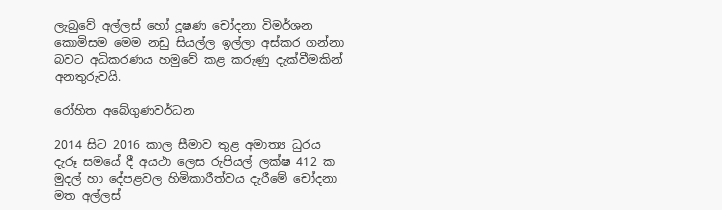ලැබුවේ අල්ලස් හෝ දූෂණ චෝදනා විමර්ශන කොමිසම මෙම නඩු සියල්ල ඉල්ලා අස්කර ගන්නා බවට අධිකරණය හමුවේ කළ කරුණු දැක්වීමකින් අනතුරුවයි.

රෝහිත අබේගුණවර්ධන

2014 සිට 2016 කාල සීමාව තුළ අමාත්‍ය ධුරය දැරූ සමයේ දී අයථා ලෙස රුපියල් ලක්ෂ 412 ක මුදල් හා දේපළවල හිමිකාරීත්වය දැරීමේ චෝදනා මත අල්ලස්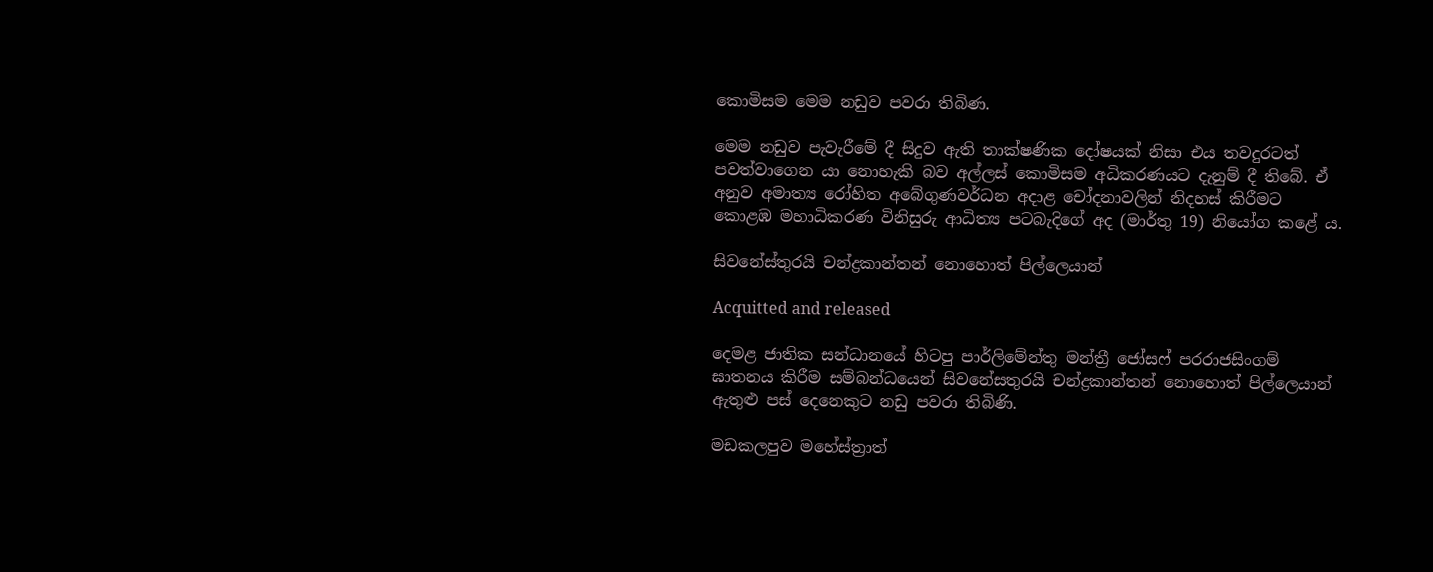කොමිසම මෙම නඩුව පවරා තිබිණ.

මෙම නඩුව පැවැරීමේ දී සිදුව ඇති තාක්ෂණික දෝෂයක් නිසා එය තවදුරටත් පවත්වාගෙන යා නොහැකි බව අල්ලස් කොමිසම අධිකරණයට දැනුම් දී තිබේ. ඒ අනුව අමාත්‍ය රෝහිත අබේගුණවර්ධන අදාළ චෝදනාවලින් නිදහස් කිරීමට කොළඹ මහාධිකරණ විනිසුරු ආධිත්‍ය පටබැදිගේ අද (මාර්තු 19) නියෝග කළේ ය.

සිවනේස්තුරයි චන්ද්‍රකාන්තන් නොහොත් පිල්ලෙයාන්

Acquitted and released

දෙමළ ජාතික සන්ධානයේ හිටපු පාර්ලිමේන්තු මන්ත්‍රී ජෝසෆ් පරරාජසිංගම් ඝාතනය කිරීම සම්බන්ධයෙන් සිවනේසතුරයි චන්ද්‍රකාන්තන් නොහොත් පිල්ලෙයාන් ඇතුළු පස් දෙනෙකුට නඩු පවරා තිබිණි.

මඩකලපුව මහේස්ත්‍රාත්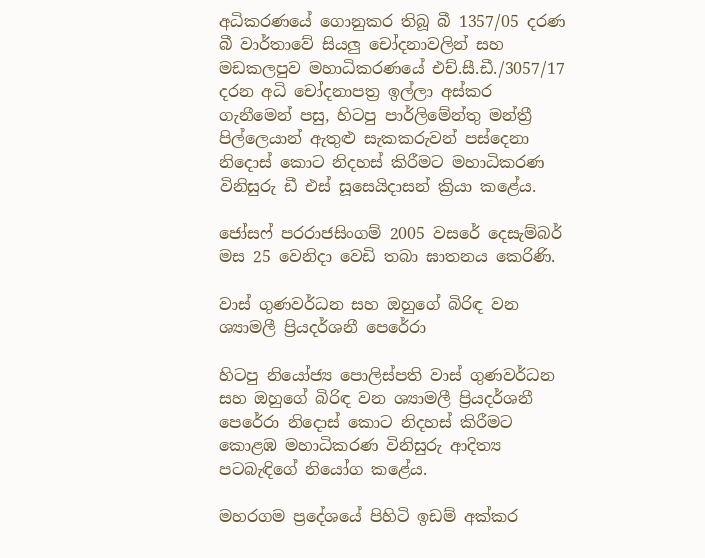අධිකරණයේ ගොනුකර තිබූ බී 1357/05 දරණ බී වාර්තාවේ සියලු චෝදනාවලින් සහ මඩකලපුව මහාධිකරණයේ එච්.සී.ඩී./3057/17 දරන අධි චෝදනාපත්‍ර ඉල්ලා අස්කර ගැනීමෙන් පසු, හිටපු පාර්ලිමේන්තු මන්ත්‍රී පිල්ලෙයාන් ඇතුළු සැකකරුවන් පස්දෙනා නිදොස් කොට නිදහස් කිරීමට මහාධිකරණ විනිසුරු ඩී එස් සූසෙයිදාසන් ක්‍රියා කළේය.

ජෝසෆ් පරරාජසිංගම් 2005 වසරේ දෙසැම්බර් මස 25 වෙනිදා වෙඩි තබා ඝාතනය කෙරිණි.

වාස් ගුණවර්ධන සහ ඔහුගේ බිරිඳ වන ශ්‍යාමලී ප්‍රියදර්ශනී පෙරේරා

හිටපු නියෝජ්‍ය පොලිස්පති වාස් ගුණවර්ධන සහ ඔහුගේ බිරිඳ වන ශ්‍යාමලී ප්‍රියදර්ශනී පෙරේරා නිදොස් කොට නිදහස් කිරීමට කොළඹ මහාධිකරණ විනිසුරු ආදිත්‍ය පටබැඳිගේ නියෝග කළේය.

මහරගම ප්‍රදේශයේ පිහිටි ඉඩම් අක්කර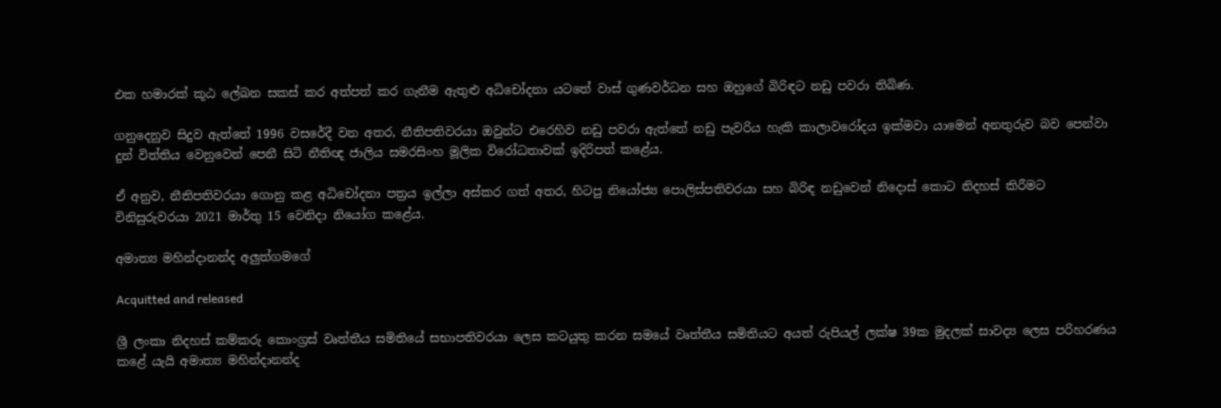එක හමාරක් කූඨ ලේඛන සකස් කර අත්පත් කර ගැනීම ඇතුළු අධිචෝදනා යටතේ වාස් ගුණවර්ධන සහ ඔහුගේ බිරිඳට නඩු පවරා තිබිණ.

ගනුදෙනුව සිදුව ඇත්තේ 1996 වසරේදී වන අතර, නීතිපතිවරයා ඔවුන්ට එරෙහිව නඩු පවරා ඇත්තේ නඩු පැවරිය හැකි කාලාවරෝදය ඉක්මවා යාමෙන් අනතුරුව බව පෙන්වා දුන් විත්තිය වෙනුවෙන් පෙනී සිටි නීතිඥ ජාලිය සමරසිංහ මූලික විරෝධතාවක් ඉදිරිපත් කළේය.

ඒ අනුව, නීතිපතිවරයා ගොනු කළ අධිචෝදනා පත්‍රය ඉල්ලා අස්කර ගත් අතර, හිටපු නියෝජ්‍ය පොලිස්පතිවරයා සහ බිරිඳ නඩුවෙන් නිදොස් කොට නිදහස් කිරීමට විනිසුරුවරයා 2021 මාර්තු 15 වෙනිදා නියෝග කළේය.

අමාත්‍ය මහින්දානන්ද අලුත්ගමගේ

Acquitted and released

ශ්‍රී ලංකා නිදහස් කම්කරු කොංග්‍රස් වෘත්තීය සමිතියේ සභාපතිවරයා ලෙස කටයුතු කරන සමයේ වෘත්තීය සමිතියට අයත් රුපියල් ලක්ෂ 39ක මුදලක් සාවද්‍ය ලෙස පරිහරණය කළේ යැයි අමාත්‍ය මහින්දානන්ද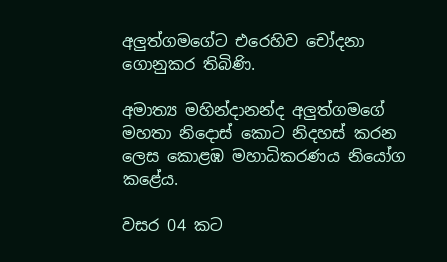අලුත්ගමගේට එරෙහිව චෝදනා ගොනුකර තිබිණි.

අමාත්‍ය මහින්දානන්ද අලුත්ගමගේ මහතා නිදොස් කොට නිදහස් කරන ලෙස කොළඹ මහාධිකරණය නියෝග කළේය.

වසර 04 කට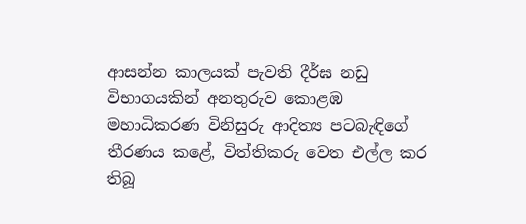ආසන්න කාලයක් පැවති දීර්ඝ නඩු විභාගයකින් අනතුරුව කොළඹ මහාධිකරණ විනිසුරු ආදිත්‍ය පටබැඳිගේ තීරණය කළේ, විත්තිකරු වෙත එල්ල කර තිබූ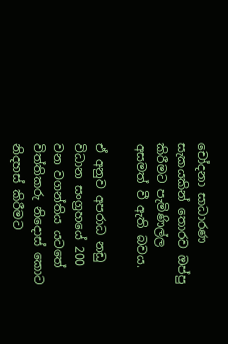චෝදනා සාධාරණ සැකයකින් තොරව ඔප්පු කිරීමට පැමිණිල්ල අසමත් වී ඇති බවය.

ඒ අනුව අපරාධ නඩු විධාන සංග්‍රහයේ 200 වන වගන්තිය යටතේ විත්තිකරු නිදොස් කොට නිදහස් කිරීමට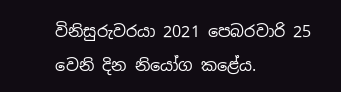විනිසුරුවරයා 2021 පෙබරවාරි 25 වෙනි දින නියෝග කළේය.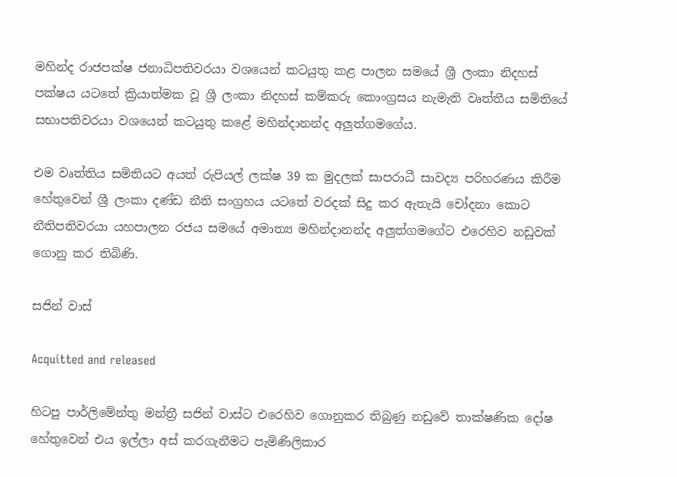මහින්ද රාජපක්ෂ ජනාධිපතිවරයා වශයෙන් කටයුතු කළ පාලන සමයේ ශ්‍රී ලංකා නිදහස් පක්ෂය යටතේ ක්‍රියාත්මක වූ ශ්‍රී ලංකා නිදහස් කම්කරු කොංග්‍රසය නැමැති වෘත්තීය සමිතියේ සභාපතිවරයා වශයෙන් කටයුතු කළේ මහින්දානන්ද අලුත්ගමගේය.

එම වෘත්තිය සමිතියට අයත් රුපියල් ලක්ෂ 39 ක මුදලක් සාපරාධී සාවද්‍ය පරිහරණය කිරීම හේතුවෙන් ශ්‍රී ලංකා දණ්ඩ නීති සංග්‍රහය යටතේ වරදක් සිදු කර ඇතැයි චෝදනා කොට නීතිපතිවරයා යහපාලන රජය සමයේ අමාත්‍ය මහින්දානන්ද අලුත්ගමගේට එරෙහිව නඩුවක් ගොනු කර තිබිණි.

සජින් වාස්

Acquitted and released

හිටපු පාර්ලිමේන්තු මන්ත්‍රී සජින් වාස්ට එරෙහිව ගොනුකර තිබුණු නඩුවේ තාක්ෂණික දෝෂ හේතුවෙන් එය ඉල්ලා අස් කරගැනීමට පැමිණිලිකාර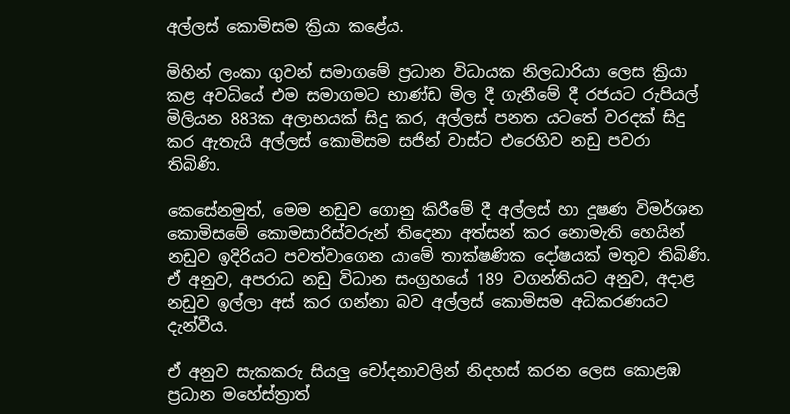අල්ලස් කොමිසම ක්‍රියා කළේය.

මිහින් ලංකා ගුවන් සමාගමේ ප්‍රධාන විධායක නිලධාරියා ලෙස ක්‍රියා කළ අවධියේ එම සමාගමට භාණ්ඩ මිල දී ගැනීමේ දී රජයට රුපියල් මිලියන 883ක අලාභයක් සිදු කර, අල්ලස් පනත යටතේ වරදක් සිදු කර ඇතැයි අල්ලස් කොමිසම සජින් වාස්ට එරෙහිව නඩු පවරා තිබිණි.

කෙසේනමුත්, මෙම නඩුව ගොනු කිරීමේ දී අල්ලස් හා දූෂණ විමර්ශන කොමිසමේ කොමසාරිස්වරුන් තිදෙනා අත්සන් කර නොමැති හෙයින් නඩුව ඉදිරියට පවත්වාගෙන යාමේ තාක්ෂණික දෝෂයක් මතුව තිබිණි. ඒ අනුව, අපරාධ නඩු විධාන සංග්‍රහයේ 189 වගන්තියට අනුව, අදාළ නඩුව ඉල්ලා අස් කර ගන්නා බව අල්ලස් කොමිසම අධිකරණයට දැන්වීය.

ඒ අනුව සැකකරු සියලු චෝදනාවලින් නිදහස් කරන ලෙස කොළඹ ප්‍රධාන මහේස්ත්‍රාත්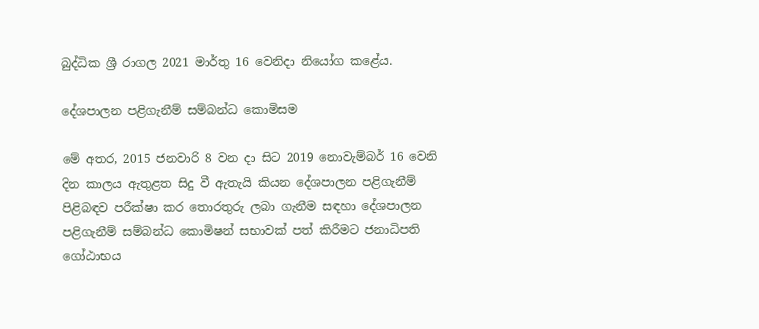බුද්ධික ශ්‍රී රාගල 2021 මාර්තු 16 වෙනිදා නියෝග කළේය.

දේශපාලන පළිගැනීම් සම්බන්ධ කොමිසම

මේ අතර, 2015 ජනවාරි 8 වන දා සිට 2019 නොවැම්බර් 16 වෙනි දින කාලය ඇතුළත සිදු වී ඇතැයි කියන දේශපාලන පළිගැනීම් පිළිබඳව පරීක්ෂා කර තොරතුරු ලබා ගැනීම සඳහා දේශපාලන පළිගැනීම් සම්බන්ධ කොමිෂන් සභාවක් පත් කිරීමට ජනාධිපති ගෝඨාභය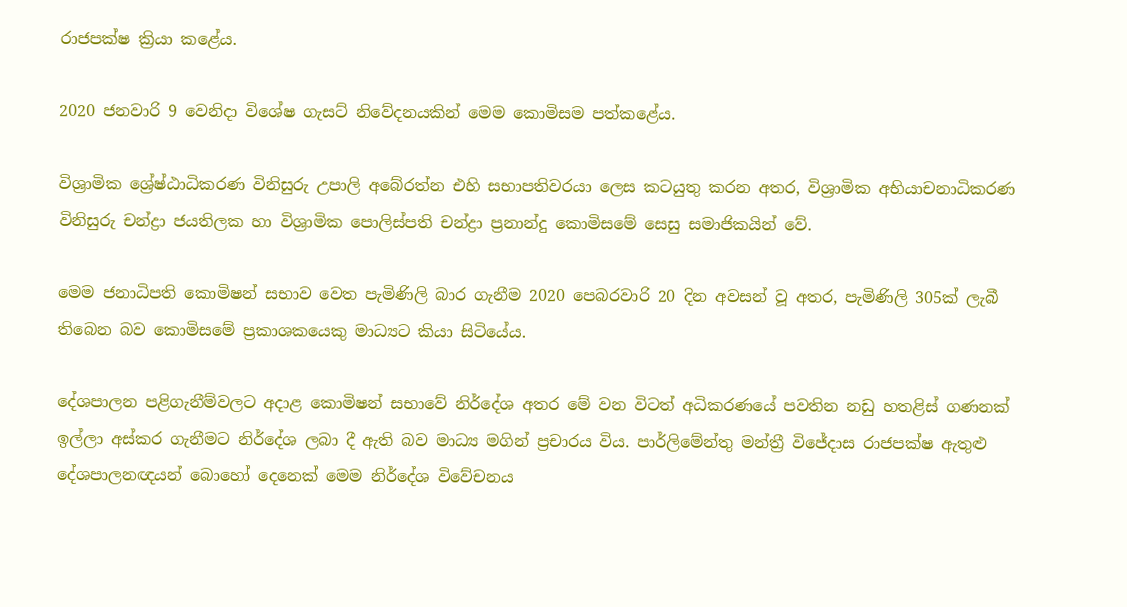රාජපක්ෂ ක්‍රියා කළේය.

2020 ජනවාරි 9 වෙනිදා විශේෂ ගැසට් නිවේදනයකින් මෙම කොමිසම පත්කළේය.

විශ්‍රාමික ශ්‍රේෂ්ඨාධිකරණ විනිසුරු උපාලි අබේරත්න එහි සභාපතිවරයා ලෙස කටයුතු කරන අතර, විශ්‍රාමික අභියාචනාධිකරණ විනිසුරු චන්ද්‍රා ජයතිලක හා විශ්‍රාමික පොලිස්පති චන්ද්‍රා ප්‍රනාන්දු කොමිසමේ සෙසු සමාජිකයින් වේ.

මෙම ජනාධිපති කොමිෂන් සභාව වෙත පැමිණිලි බාර ගැනීම 2020 පෙබරවාරි 20 දින අවසන් වූ අතර, පැමිණිලි 305ක් ලැබී තිබෙන බව කොමිසමේ ප්‍රකාශකයෙකු මාධ්‍යට කියා සිටියේය.

දේශපාලන පළිගැනීම්වලට අදාළ කොමිෂන් සභාවේ නිර්දේශ අතර මේ වන විටත් අධිකරණයේ පවතින නඩු හතළිස් ගණනක් ඉල්ලා අස්කර ගැනීමට නිර්දේශ ලබා දී ඇති බව මාධ්‍ය මගින් ප්‍රචාරය විය. පාර්ලිමේන්තු මන්ත්‍රී විජේදාස රාජපක්ෂ ඇතුළු දේශපාලනඥයන් බොහෝ දෙනෙක් මෙම නිර්දේශ විවේචනය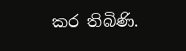කර තිබිණි.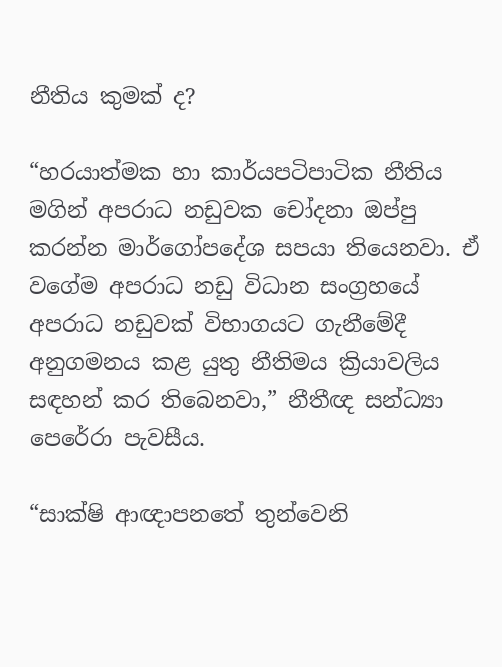නීතිය කුමක් ද?

“හරයාත්මක හා කාර්යපටිපාටික නීතිය මගින් අපරාධ නඩුවක චෝදනා ඔප්පු කරන්න මාර්ගෝපදේශ සපයා තියෙනවා. ඒ වගේම අපරාධ නඩු විධාන සංග්‍රහයේ අපරාධ නඩුවක් විභාගයට ගැනීමේදී අනුගමනය කළ යුතු නීතිමය ක්‍රියාවලිය සඳහන් කර තිබෙනවා,” නීතීඥ සන්ධ්‍යා පෙරේරා පැවසීය.

“සාක්ෂි ආඥාපනතේ තුන්වෙනි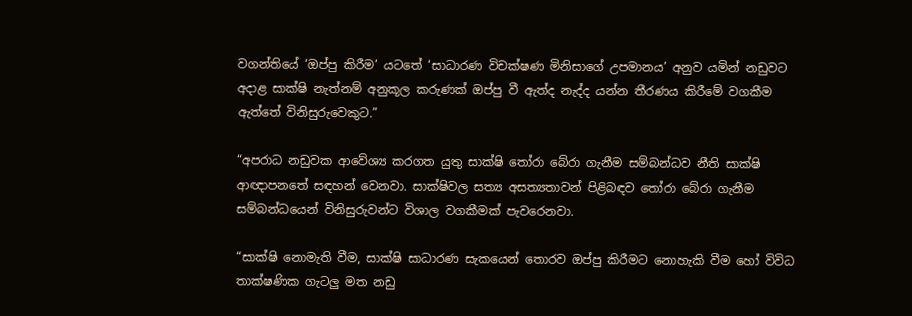වගන්තියේ ‘ඔප්පු කිරීම’ යටතේ ‘සාධාරණ විචක්ෂණ මිනිසාගේ උපමානය’ අනුව යමින් නඩුවට අදාළ සාක්ෂි නැත්නම් අනුකූල කරුණක් ඔප්පු වී ඇත්ද නැද්ද යන්න තීරණය කිරීමේ වගකීම ඇත්තේ විනිසුරුවෙකුට.”

“අපරාධ නඩුවක ආවේශ්‍ය කරගත යුතු සාක්ෂි තෝරා බේරා ගැනීම සම්බන්ධව නීති සාක්ෂි ආඥාපනතේ සඳහන් වෙනවා. සාක්ෂිවල සත්‍ය අසත්‍යතාවන් පිළිබඳව තෝරා බේරා ගැනීම සම්බන්ධයෙන් විනිසුරුවන්ට විශාල වගකීමක් පැවරෙනවා.

“සාක්ෂි නොමැති වීම, සාක්ෂි සාධාරණ සැකයෙන් තොරව ඔප්පු කිරීමට නොහැකි වීම හෝ විවිධ තාක්ෂණික ගැටලු මත නඩු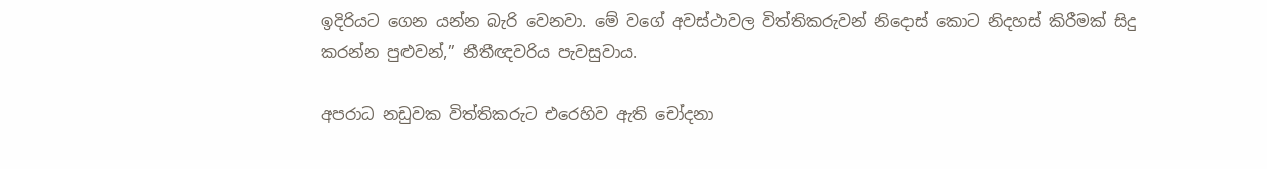ඉදිරියට ගෙන යන්න බැරි වෙනවා. මේ වගේ අවස්ථාවල විත්තිකරුවන් නිදොස් කොට නිදහස් කිරීමක් සිදු කරන්න පුළුවන්,” නීතීඥවරිය පැවසුවාය.

අපරාධ නඩුවක විත්තිකරුට එරෙහිව ඇති චෝදනා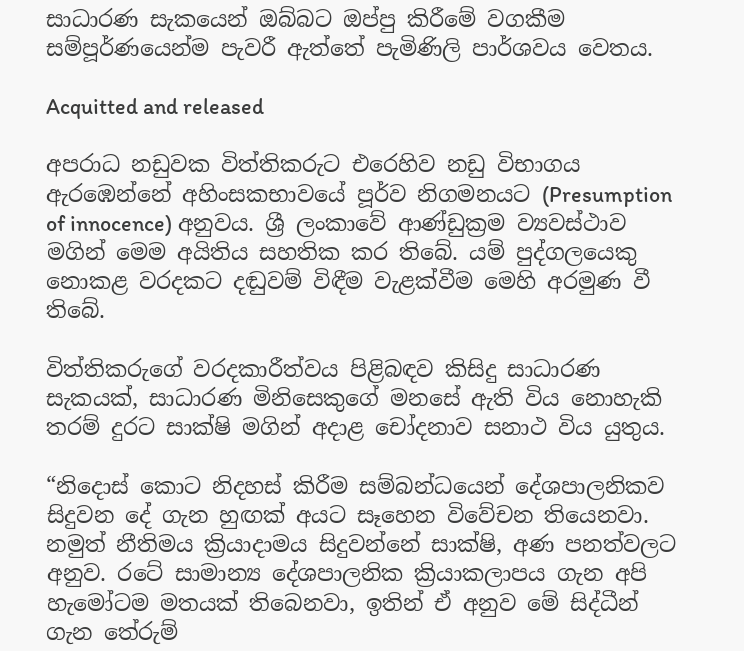සාධාරණ සැකයෙන් ඔබ්බට ඔප්පු කිරීමේ වගකීම සම්පූර්ණයෙන්ම පැවරී ඇත්තේ පැමිණිලි පාර්ශවය වෙතය.

Acquitted and released

අපරාධ නඩුවක විත්තිකරුට එරෙහිව නඩු විභාගය ඇරඹෙන්නේ අහිංසකභාවයේ පූර්ව නිගමනයට (Presumption of innocence) අනුවය. ශ්‍රී ලංකාවේ ආණ්ඩුක්‍රම ව්‍යවස්ථාව මගින් මෙම අයිතිය සහතික කර තිබේ. යම් පුද්ගලයෙකු නොකළ වරදකට දඬුවම් විඳීම වැළක්වීම මෙහි අරමුණ වී තිබේ.

විත්තිකරුගේ වරදකාරීත්වය පිළිබඳව කිසිදු සාධාරණ සැකයක්, සාධාරණ මිනිසෙකුගේ මනසේ ඇති විය නොහැකි තරම් දුරට සාක්ෂි මගින් අදාළ චෝදනාව සනාථ විය යුතුය.

“නිදොස් කොට නිදහස් කිරීම සම්බන්ධයෙන් දේශපාලනිකව සිදුවන දේ ගැන හුඟක් අයට සෑහෙන විවේචන තියෙනවා. නමුත් නීතිමය ක්‍රියාදාමය සිදුවන්නේ සාක්ෂි, අණ පනත්වලට අනුව. රටේ සාමාන්‍ය දේශපාලනික ක්‍රියාකලාපය ගැන අපි හැමෝටම මතයක් තිබෙනවා, ඉතින් ඒ අනුව මේ සිද්ධීන් ගැන තේරුම්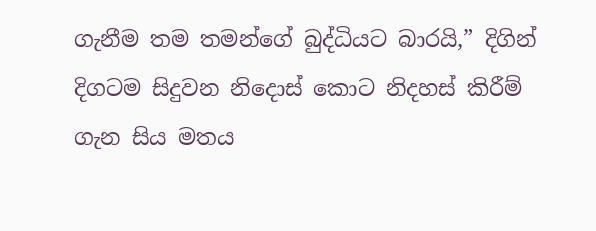ගැනීම තම තමන්ගේ බුද්ධියට බාරයි,” දිගින් දිගටම සිදුවන නිදොස් කොට නිදහස් කිරීම් ගැන සිය මතය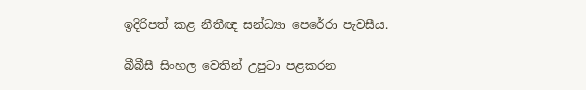ඉදිරිපත් කළ නීතීඥ සන්ධ්‍යා පෙරේරා පැවසීය.

බීබීසී සිංහල වෙතින් උපුටා පළකරන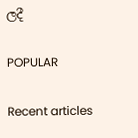ලදී

POPULAR

Recent articles